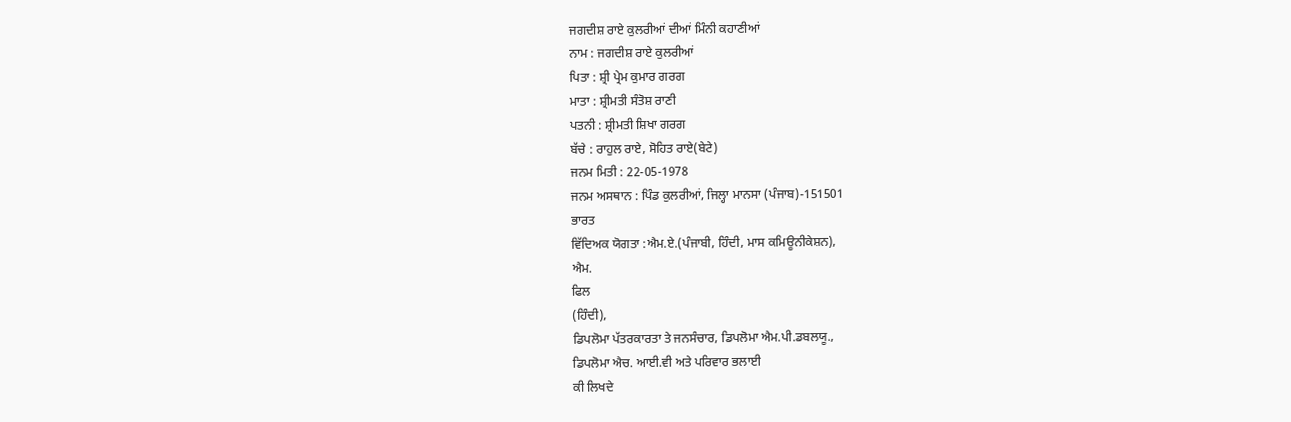ਜਗਦੀਸ਼ ਰਾਏ ਕੁਲਰੀਆਂ ਦੀਆਂ ਮਿੰਨੀ ਕਹਾਣੀਆਂ
ਨਾਮ : ਜਗਦੀਸ਼ ਰਾਏ ਕੁਲਰੀਆਂ
ਪਿਤਾ : ਸ਼੍ਰੀ ਪ੍ਰੇਮ ਕੁਮਾਰ ਗਰਗ
ਮਾਤਾ : ਸ਼੍ਰੀਮਤੀ ਸੰਤੋਸ਼ ਰਾਣੀ
ਪਤਨੀ : ਸ਼੍ਰੀਮਤੀ ਸ਼ਿਖਾ ਗਰਗ
ਬੱਚੇ : ਰਾਹੁਲ ਰਾਏ, ਸੋਹਿਤ ਰਾਏ(ਬੇਟੇ)
ਜਨਮ ਮਿਤੀ : 22-05-1978
ਜਨਮ ਅਸਥਾਨ : ਪਿੰਡ ਕੁਲਰੀਆਂ, ਜਿਲ੍ਹਾ ਮਾਨਸਾ (ਪੰਜਾਬ)-151501
ਭਾਰਤ
ਵਿੱਦਿਅਕ ਯੋਗਤਾ :ਐਮ.ਏ.(ਪੰਜਾਬੀ, ਹਿੰਦੀ, ਮਾਸ ਕਮਿਊਨੀਕੇਸ਼ਨ),
ਐਮ.
ਫਿਲ
(ਹਿੰਦੀ),
ਡਿਪਲੋਮਾ ਪੱਤਰਕਾਰਤਾ ਤੇ ਜਨਸੰਚਾਰ, ਡਿਪਲੋਮਾ ਐਮ.ਪੀ.ਡਬਲਯੂ.,
ਡਿਪਲੋਮਾ ਐਚ. ਆਈ.ਵੀ ਅਤੇ ਪਰਿਵਾਰ ਭਲਾਈ
ਕੀ ਲਿਖਦੇ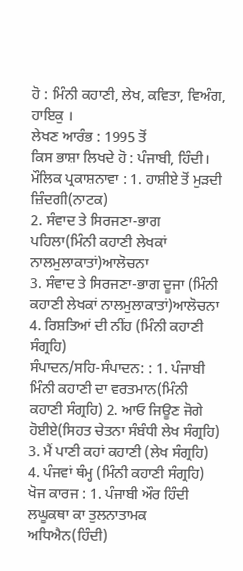ਹੋ : ਮਿੰਨੀ ਕਹਾਣੀ, ਲੇਖ, ਕਵਿਤਾ, ਵਿਅੰਗ, ਹਾਇਕੁ ।
ਲੇਖਣ ਆਰੰਭ : 1995 ਤੋਂ
ਕਿਸ ਭਾਸ਼ਾ ਲਿਖਦੇ ਹੋ : ਪੰਜਾਬੀ, ਹਿੰਦੀ।
ਮੌਲਿਕ ਪ੍ਰਕਾਸ਼ਨਾਵਾ : 1. ਹਾਸ਼ੀਏ ਤੋਂ ਮੁੜਦੀ ਜ਼ਿੰਦਗੀ(ਨਾਟਕ)
2. ਸੰਵਾਦ ਤੇ ਸਿਰਜਣਾ-ਭਾਗ ਪਹਿਲਾ(ਮਿੰਨੀ ਕਹਾਣੀ ਲੇਖਕਾਂ ਨਾਲਮੁਲਾਕਾਤਾਂ)ਆਲੋਚਨਾ
3. ਸੰਵਾਦ ਤੇ ਸਿਰਜਣਾ-ਭਾਗ ਦੂਜਾ (ਮਿੰਨੀ ਕਹਾਣੀ ਲੇਖਕਾਂ ਨਾਲਮੁਲਾਕਾਤਾਂ)ਆਲੋਚਨਾ
4. ਰਿਸ਼ਤਿਆਂ ਦੀ ਨੀਂਹ (ਮਿੰਨੀ ਕਹਾਣੀ ਸੰਗ੍ਰਹਿ)
ਸੰਪਾਦਨ/ਸਹਿ-ਸੰਪਾਦਨ: : 1. ਪੰਜਾਬੀ ਮਿੰਨੀ ਕਹਾਣੀ ਦਾ ਵਰਤਮਾਨ(ਮਿੰਨੀ ਕਹਾਣੀ ਸੰਗ੍ਰਹਿ) 2. ਆਓ ਜਿਊਣ ਜੋਗੇ ਹੋਈਏ(ਸਿਹਤ ਚੇਤਨਾ ਸੰਬੰਧੀ ਲੇਖ ਸੰਗ੍ਰਹਿ)
3. ਮੈਂ ਪਾਣੀ ਕਹਾਂ ਕਹਾਣੀ (ਲੇਖ ਸੰਗ੍ਰਹਿ)
4. ਪੰਜਵਾਂ ਥੰਮ੍ਹ (ਮਿੰਨੀ ਕਹਾਣੀ ਸੰਗ੍ਰਹਿ)
ਖੋਜ ਕਾਰਜ : 1. ਪੰਜਾਬੀ ਔਰ ਹਿੰਦੀ ਲਘੂਕਥਾ ਕਾ ਤੁਲਨਾਤਾਮਕ ਅਧਿਐਨ(ਹਿੰਦੀ)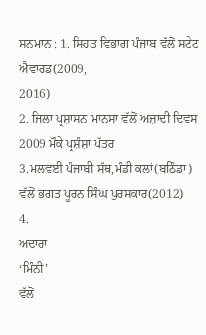ਸਨਮਾਨ : 1. ਸਿਹਤ ਵਿਭਾਗ ਪੰਜਾਬ ਵੱਲੋਂ ਸਟੇਟ ਐਵਾਰਡ(2009,
2016)
2. ਜਿਲਾ ਪ੍ਰਸ਼ਾਸਨ ਮਾਨਸਾ ਵੱਲੋਂ ਅਜ਼ਾਦੀ ਦਿਵਸ 2009 ਮੌਕੇ ਪ੍ਰਸ਼ੰਸ਼ਾ ਪੱਤਰ
3.ਮਲਵਈ ਪੰਜਾਬੀ ਸੱਥ,ਮੰਡੀ ਕਲਾਂ(ਬਠਿੰਡਾ) ਵੱਲੋਂ ਭਗਤ ਪੂਰਨ ਸਿੰਘ ਪੁਰਸਕਾਰ(2012)
4.
ਅਦਾਰਾ
‘ਮਿੰਨੀ’
ਵੱਲੋਂ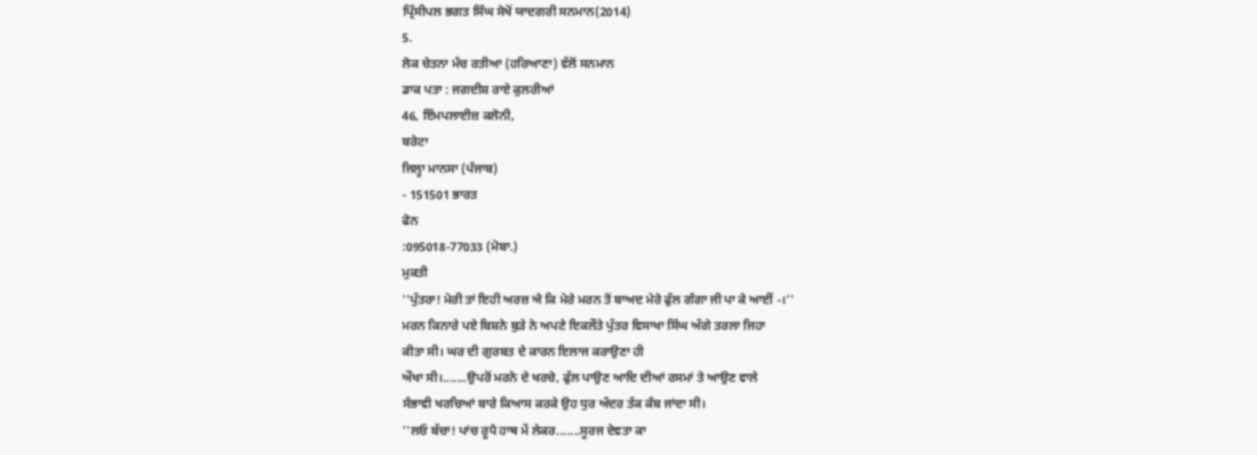ਪ੍ਰਿੰਸੀਪਲ ਭਗਤ ਸਿੰਘ ਸੇਖੋਂ ਯਾਦਗਰੀ ਸਨਮਾਨ(2014)
5.
ਲੋਕ ਚੇਤਨਾ ਮੰਚ ਰਤੀਆ (ਹਰਿਆਣਾ) ਵੱਲੋਂ ਸਨਮਾਨ
ਡਾਕ ਪਤਾ : ਜਗਦੀਸ਼ ਰਾਏ ਕੁਲਰੀਆਂ
46, ਇੰਮਪਲਾਈਜ਼ ਕਲੋਨੀ,
ਬਰੇਟਾ
ਜਿਲ੍ਹਾ ਮਾਨਸਾ (ਪੰਜਾਬ)
- 151501 ਭਾਰਤ
ਫੋਨ
:095018-77033 (ਮੋਬਾ.)
ਮੁਕਤੀ
''ਪੁੱਤਰਾ! ਮੇਰੀ ਤਾਂ ਇਹੀ ਅਰਜ਼ ਐ ਕਿ ਮੇਰੇ ਮਰਨ ਤੋਂ ਬਾਅਦ ਮੇਰੇ ਫੁੱਲ ਗੰਗਾ ਜੀ ਪਾ ਕੇ ਆਈਂ -।''
ਮਰਨ ਕਿਨਾਰੇ ਪਏ ਬਿਸ਼ਨੇ ਬੁੜੇ ਨੇ ਅਪਣੇ ਇਕਲੌਤੇ ਪੁੱਤਰ ਵਿਸਾਖਾ ਸਿੰਘ ਅੱਗੇ ਤਰਲਾ ਜਿਹਾ
ਕੀਤਾ ਸੀ। ਘਰ ਦੀ ਗੁਰਬਤ ਦੇ ਕਾਰਨ ਇਲਾਜ ਕਰਾਉਣਾ ਹੀ
ਔਖਾ ਸੀ।.......ਉਪਰੋਂ ਮਰਨੇ ਦੇ ਖਰਚੇ, ਫੁੱਲ ਪਾਉਣ ਆਦਿ ਦੀਆਂ ਰਸਮਾਂ ਤੇ ਆਉਣ ਵਾਲੇ
ਸੰਭਾਵੀ ਖਰਚਿਆਂ ਬਾਰੇ ਕਿਆਸ ਕਰਕੇ ਉਹ ਧੁਰ ਅੰਦਰ ਤੱਕ ਕੰਬ ਜਾਂਦਾ ਸੀ।
''ਲਓ ਬੱਚਾ! ਪਾਂਚ ਰੂਪੈ ਹਾਥ ਮੇਂ ਲੇਕਰ.......ਸੂਰਜ ਦੇਵਤਾ ਕਾ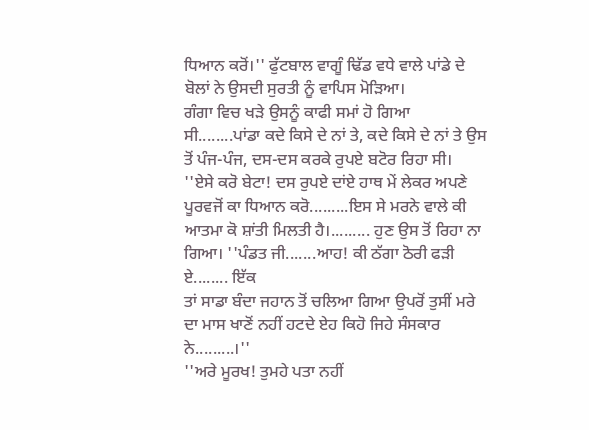ਧਿਆਨ ਕਰੋਂ।'' ਫੁੱਟਬਾਲ ਵਾਗੂੰ ਢਿੱਡ ਵਧੇ ਵਾਲੇ ਪਾਂਡੇ ਦੇ ਬੋਲਾਂ ਨੇ ਉਸਦੀ ਸੁਰਤੀ ਨੂੰ ਵਾਪਿਸ ਮੋੜਿਆ।
ਗੰਗਾ ਵਿਚ ਖੜੇ ਉਸਨੂੰ ਕਾਫੀ ਸਮਾਂ ਹੋ ਗਿਆ ਸੀ........ਪਾਂਡਾ ਕਦੇ ਕਿਸੇ ਦੇ ਨਾਂ ਤੇ, ਕਦੇ ਕਿਸੇ ਦੇ ਨਾਂ ਤੇ ਉਸ ਤੋਂ ਪੰਜ-ਪੰਜ, ਦਸ-ਦਸ ਕਰਕੇ ਰੁਪਏ ਬਟੋਰ ਰਿਹਾ ਸੀ।
''ਏਸੇ ਕਰੋ ਬੇਟਾ! ਦਸ ਰੁਪਏ ਦਾਂਏ ਹਾਥ ਮੇਂ ਲੇਕਰ ਅਪਣੇ ਪੂਰਵਜੋਂ ਕਾ ਧਿਆਨ ਕਰੋ.........ਇਸ ਸੇ ਮਰਨੇ ਵਾਲੇ ਕੀ ਆਤਮਾ ਕੋ ਸ਼ਾਂਤੀ ਮਿਲਤੀ ਹੈ।......... ਹੁਣ ਉਸ ਤੋਂ ਰਿਹਾ ਨਾ ਗਿਆ। ''ਪੰਡਤ ਜੀ.......ਆਹ! ਕੀ ਠੱਗਾ ਠੋਰੀ ਫੜੀ ਏ........ ਇੱਕ
ਤਾਂ ਸਾਡਾ ਬੰਦਾ ਜਹਾਨ ਤੋਂ ਚਲਿਆ ਗਿਆ ਉਪਰੋਂ ਤੁਸੀਂ ਮਰੇ ਦਾ ਮਾਸ ਖਾਣੋਂ ਨਹੀਂ ਹਟਦੇ ਏਹ ਕਿਹੋ ਜਿਹੇ ਸੰਸਕਾਰ ਨੇ.........।''
''ਅਰੇ ਮੂਰਖ! ਤੁਮਹੇ ਪਤਾ ਨਹੀਂ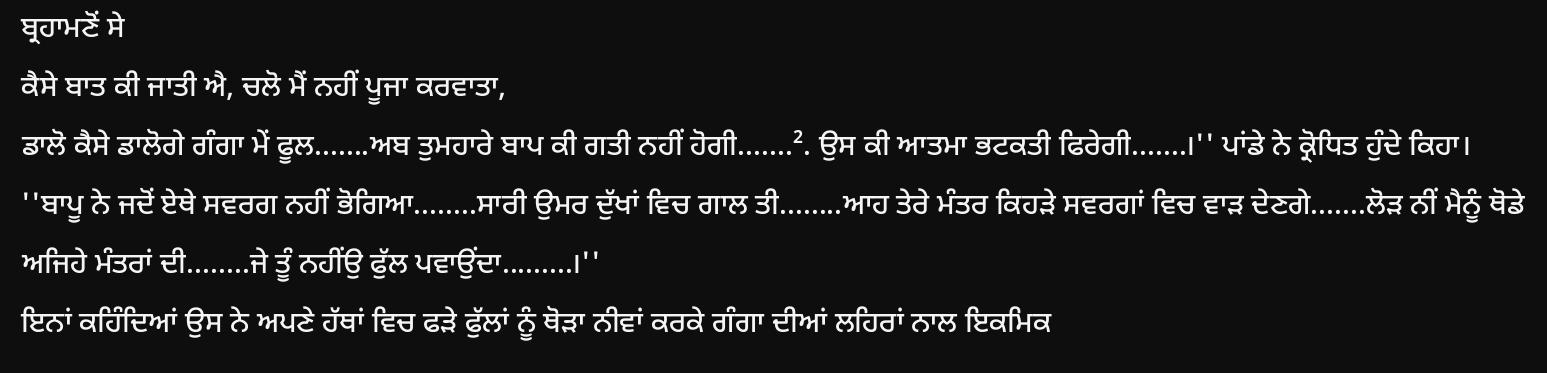ਬ੍ਰਹਾਮਣੋਂ ਸੇ
ਕੈਸੇ ਬਾਤ ਕੀ ਜਾਤੀ ਐ, ਚਲੋ ਮੈਂ ਨਹੀਂ ਪੂਜਾ ਕਰਵਾਤਾ,
ਡਾਲੋ ਕੈਸੇ ਡਾਲੋਗੇ ਗੰਗਾ ਮੇਂ ਫੂਲ.......ਅਬ ਤੁਮਹਾਰੇ ਬਾਪ ਕੀ ਗਤੀ ਨਹੀਂ ਹੋਗੀ.......². ਉਸ ਕੀ ਆਤਮਾ ਭਟਕਤੀ ਫਿਰੇਗੀ.......।'' ਪਾਂਡੇ ਨੇ ਕ੍ਰੋਧਿਤ ਹੁੰਦੇ ਕਿਹਾ।
''ਬਾਪੂ ਨੇ ਜਦੋਂ ਏਥੇ ਸਵਰਗ ਨਹੀਂ ਭੋਗਿਆ........ਸਾਰੀ ਉਮਰ ਦੁੱਖਾਂ ਵਿਚ ਗਾਲ ਤੀ........ਆਹ ਤੇਰੇ ਮੰਤਰ ਕਿਹੜੇ ਸਵਰਗਾਂ ਵਿਚ ਵਾੜ ਦੇਣਗੇ.......ਲੋੜ ਨੀਂ ਮੈਨੂੰ ਥੋਡੇ ਅਜਿਹੇ ਮੰਤਰਾਂ ਦੀ........ਜੇ ਤੂੰ ਨਹੀਂਉ ਫੁੱਲ ਪਵਾਉਂਦਾ.........।''
ਇਨਾਂ ਕਹਿੰਦਿਆਂ ਉਸ ਨੇ ਅਪਣੇ ਹੱਥਾਂ ਵਿਚ ਫੜੇ ਫੁੱਲਾਂ ਨੂੰ ਥੋੜਾ ਨੀਵਾਂ ਕਰਕੇ ਗੰਗਾ ਦੀਆਂ ਲਹਿਰਾਂ ਨਾਲ ਇਕਮਿਕ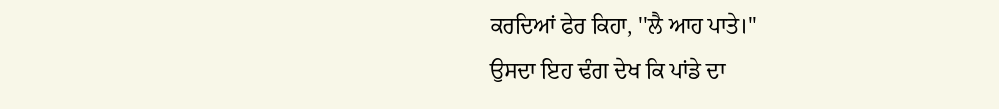ਕਰਦਿਆਂ ਫੇਰ ਕਿਹਾ, ''ਲੈ ਆਹ ਪਾਤੇ।''
ਉਸਦਾ ਇਹ ਢੰਗ ਦੇਖ ਕਿ ਪਾਂਡੇ ਦਾ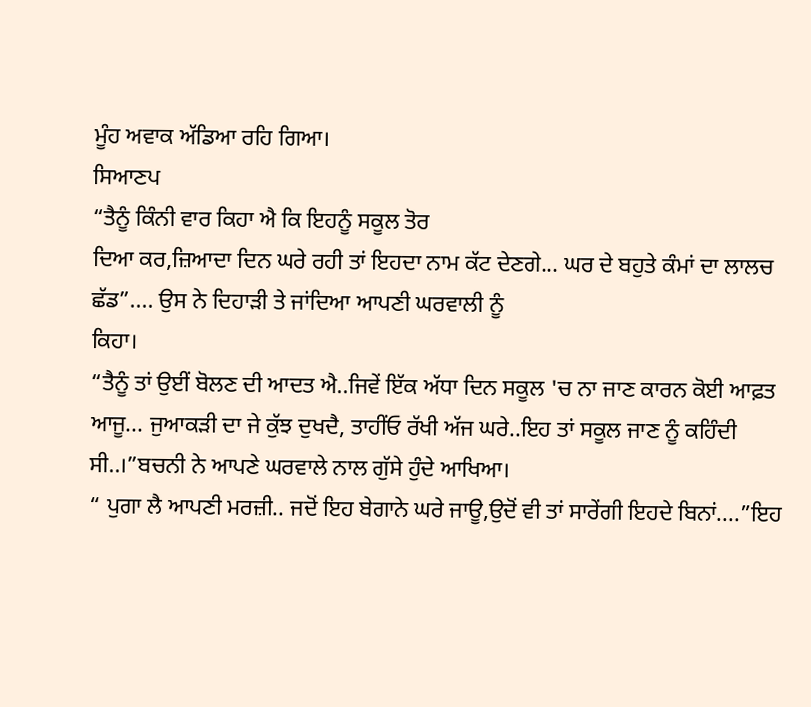ਮੂੰਹ ਅਵਾਕ ਅੱਡਿਆ ਰਹਿ ਗਿਆ।
ਸਿਆਣਪ
“ਤੈਨੂੰ ਕਿੰਨੀ ਵਾਰ ਕਿਹਾ ਐ ਕਿ ਇਹਨੂੰ ਸਕੂਲ ਤੋਰ
ਦਿਆ ਕਰ,ਜ਼ਿਆਦਾ ਦਿਨ ਘਰੇ ਰਹੀ ਤਾਂ ਇਹਦਾ ਨਾਮ ਕੱਟ ਦੇਣਗੇ... ਘਰ ਦੇ ਬਹੁਤੇ ਕੰਮਾਂ ਦਾ ਲਾਲਚ ਛੱਡ”.... ਉਸ ਨੇ ਦਿਹਾੜੀ ਤੇ ਜਾਂਦਿਆ ਆਪਣੀ ਘਰਵਾਲੀ ਨੂੰ
ਕਿਹਾ।
“ਤੈਨੂੰ ਤਾਂ ਉਈਂ ਬੋਲਣ ਦੀ ਆਦਤ ਐ..ਜਿਵੇਂ ਇੱਕ ਅੱਧਾ ਦਿਨ ਸਕੂਲ 'ਚ ਨਾ ਜਾਣ ਕਾਰਨ ਕੋਈ ਆਫ਼ਤ
ਆਜੂ... ਜੁਆਕੜੀ ਦਾ ਜੇ ਕੁੱਝ ਦੁਖਦੈ, ਤਾਹੀਂਓ ਰੱਖੀ ਅੱਜ ਘਰੇ..ਇਹ ਤਾਂ ਸਕੂਲ ਜਾਣ ਨੂੰ ਕਹਿੰਦੀ ਸੀ..।”ਬਚਨੀ ਨੇ ਆਪਣੇ ਘਰਵਾਲੇ ਨਾਲ ਗੁੱਸੇ ਹੁੰਦੇ ਆਖਿਆ।
“ ਪੁਗਾ ਲੈ ਆਪਣੀ ਮਰਜ਼ੀ.. ਜਦੋਂ ਇਹ ਬੇਗਾਨੇ ਘਰੇ ਜਾਊ,ਉਦੋਂ ਵੀ ਤਾਂ ਸਾਰੇਂਗੀ ਇਹਦੇ ਬਿਨਾਂ....”ਇਹ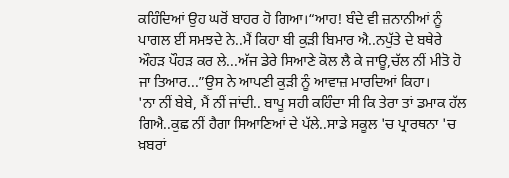ਕਹਿੰਦਿਆਂ ਉਹ ਘਰੋਂ ਬਾਹਰ ਹੋ ਗਿਆ।“ਆਹ! ਬੰਦੇ ਵੀ ਜ਼ਨਾਨੀਆਂ ਨੂੰ ਪਾਗਲ ਈਂ ਸਮਝਦੇ ਨੇ..ਮੈਂ ਕਿਹਾ ਬੀ ਕੁੜੀ ਬਿਮਾਰ ਐ..ਨਪੁੱਤੇ ਦੇ ਬਥੇਰੇ ਔਹੜ ਪੌਹੜ ਕਰ ਲੇ...ਅੱਜ ਡੇਰੇ ਸਿਆਣੇ ਕੋਲ ਲੈ ਕੇ ਜਾਊ,ਚੱਲ ਨੀਂ ਮੀਤੋ ਹੋ ਜਾ ਤਿਆਰ...”ਉਸ ਨੇ ਆਪਣੀ ਕੁੜੀ ਨੂੰ ਆਵਾਜ਼ ਮਾਰਦਿਆਂ ਕਿਹਾ।
'ਨਾ ਨੀਂ ਬੇਬੇ, ਮੈਂ ਨੀਂ ਜਾਂਦੀ.. ਬਾਪੂ ਸਹੀ ਕਹਿੰਦਾ ਸੀ ਕਿ ਤੇਰਾ ਤਾਂ ਡਮਾਕ ਹੱਲ ਗਿਐ..ਕੁਛ ਨੀਂ ਹੈਗਾ ਸਿਆਣਿਆਂ ਦੇ ਪੱਲੇ..ਸਾਡੇ ਸਕੂਲ 'ਚ ਪ੍ਰਾਰਥਨਾ 'ਚ ਖ਼ਬਰਾਂ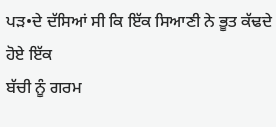ਪੜ•ਦੇ ਦੱਸਿਆਂ ਸੀ ਕਿ ਇੱਕ ਸਿਆਣੀ ਨੇ ਭੂਤ ਕੱਢਦੇ ਹੋਏ ਇੱਕ
ਬੱਚੀ ਨੂੰ ਗਰਮ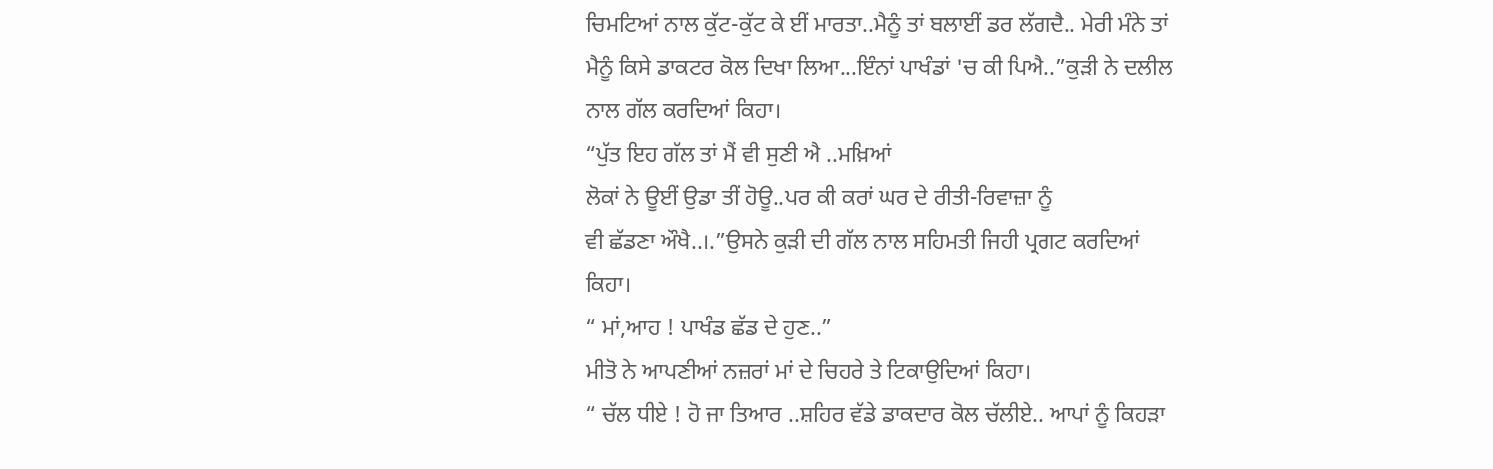ਚਿਮਟਿਆਂ ਨਾਲ ਕੁੱਟ-ਕੁੱਟ ਕੇ ਈਂ ਮਾਰਤਾ..ਮੈਨੂੰ ਤਾਂ ਬਲਾਈਂ ਡਰ ਲੱਗਦੈ.. ਮੇਰੀ ਮੰਨੇ ਤਾਂ ਮੈਨੂੰ ਕਿਸੇ ਡਾਕਟਰ ਕੋਲ ਦਿਖਾ ਲਿਆ...ਇੰਨਾਂ ਪਾਖੰਡਾਂ 'ਚ ਕੀ ਪਿਐ..”ਕੁੜੀ ਨੇ ਦਲੀਲ ਨਾਲ ਗੱਲ ਕਰਦਿਆਂ ਕਿਹਾ।
“ਪੁੱਤ ਇਹ ਗੱਲ ਤਾਂ ਮੈਂ ਵੀ ਸੁਣੀ ਐ ..ਮਖ਼ਿਆਂ
ਲੋਕਾਂ ਨੇ ਊਈਂ ਉਡਾ ਤੀਂ ਹੋਊ..ਪਰ ਕੀ ਕਰਾਂ ਘਰ ਦੇ ਰੀਤੀ-ਰਿਵਾਜ਼ਾ ਨੂੰ
ਵੀ ਛੱਡਣਾ ਔਖੈ..।.”ਉਸਨੇ ਕੁੜੀ ਦੀ ਗੱਲ ਨਾਲ ਸਹਿਮਤੀ ਜਿਹੀ ਪ੍ਰਗਟ ਕਰਦਿਆਂ ਕਿਹਾ।
“ ਮਾਂ,ਆਹ ! ਪਾਖੰਡ ਛੱਡ ਦੇ ਹੁਣ..”
ਮੀਤੋ ਨੇ ਆਪਣੀਆਂ ਨਜ਼ਰਾਂ ਮਾਂ ਦੇ ਚਿਹਰੇ ਤੇ ਟਿਕਾਉਦਿਆਂ ਕਿਹਾ।
“ ਚੱਲ ਧੀਏ ! ਹੋ ਜਾ ਤਿਆਰ ..ਸ਼ਹਿਰ ਵੱਡੇ ਡਾਕਦਾਰ ਕੋਲ ਚੱਲੀਏ.. ਆਪਾਂ ਨੂੰ ਕਿਹੜਾ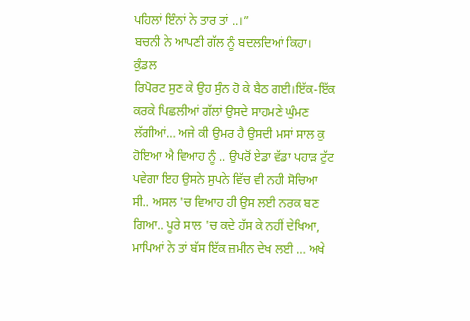ਪਹਿਲਾਂ ਇੰਨਾਂ ਨੇ ਤਾਰ ਤਾਂ ..।”
ਬਚਨੀ ਨੇ ਆਪਣੀ ਗੱਲ ਨੂੰ ਬਦਲਦਿਆਂ ਕਿਹਾ।
ਕੁੰਡਲ
ਰਿਪੋਰਟ ਸੁਣ ਕੇ ਉਹ ਸੁੰਨ ਹੋ ਕੇ ਬੈਠ ਗਈ।ਇੱਕ-ਇੱਕ ਕਰਕੇ ਪਿਛਲੀਆਂ ਗੱਲਾਂ ਉਸਦੇ ਸਾਹਮਣੇ ਘੁੰਮਣ ਲੱਗੀਆਂ… ਅਜੇ ਕੀ ਉਮਰ ਹੈ ਉਸਦੀ ਮਸਾਂ ਸਾਲ ਕੁ ਹੋਇਆ ਐ ਵਿਆਹ ਨੂੰ .. ਉਪਰੋਂ ਏਡਾ ਵੱਡਾ ਪਹਾੜ ਟੁੱਟ ਪਵੇਗਾ ਇਹ ਉਸਨੇ ਸੁਪਨੇ ਵਿੱਚ ਵੀ ਨਹੀ ਸੋਚਿਆ ਸੀ.. ਅਸਲ 'ਚ ਵਿਆਹ ਹੀ ਉਸ ਲਈ ਨਰਕ ਬਣ ਗਿਆ.. ਪੂਰੇ ਸਾਲ 'ਚ ਕਦੇ ਹੱਸ ਕੇ ਨਹੀਂ ਦੇਖਿਆ, ਮਾਪਿਆਂ ਨੇ ਤਾਂ ਬੱਸ ਇੱਕ ਜ਼ਮੀਨ ਦੇਖ ਲਈ … ਅਖੇ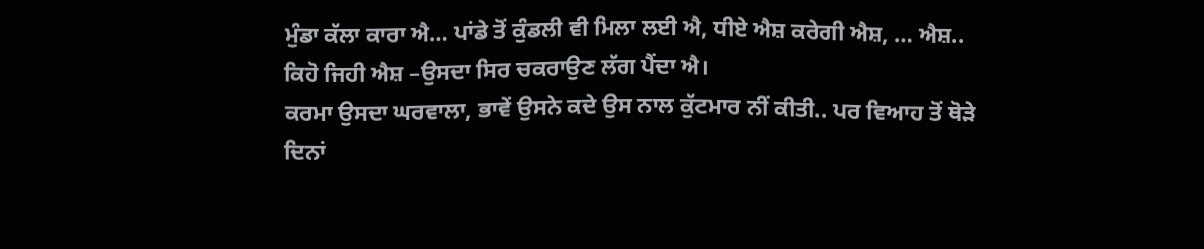ਮੁੰਡਾ ਕੱਲਾ ਕਾਰਾ ਐ… ਪਾਂਡੇ ਤੋਂ ਕੁੰਡਲੀ ਵੀ ਮਿਲਾ ਲਈ ਐ, ਧੀਏ ਐਸ਼ ਕਰੇਗੀ ਐਸ਼, … ਐਸ਼.. ਕਿਹੋ ਜਿਹੀ ਐਸ਼ –ਉਸਦਾ ਸਿਰ ਚਕਰਾਉਣ ਲੱਗ ਪੈਂਦਾ ਐ।
ਕਰਮਾ ਉਸਦਾ ਘਰਵਾਲਾ, ਭਾਵੇਂ ਉਸਨੇ ਕਦੇ ਉਸ ਨਾਲ ਕੁੱਟਮਾਰ ਨੀਂ ਕੀਤੀ.. ਪਰ ਵਿਆਹ ਤੋਂ ਥੋੜੇ ਦਿਨਾਂ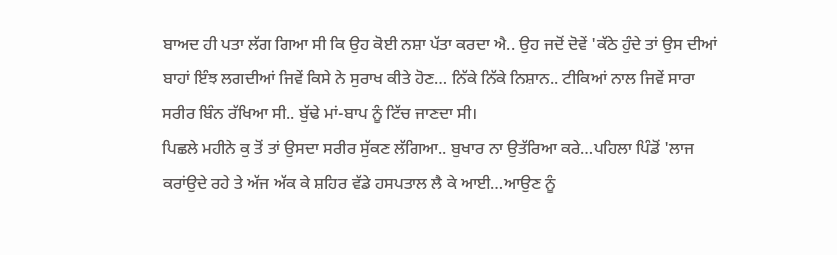ਬਾਅਦ ਹੀ ਪਤਾ ਲੱਗ ਗਿਆ ਸੀ ਕਿ ਉਹ ਕੋਈ ਨਸ਼ਾ ਪੱਤਾ ਕਰਦਾ ਐ.. ਉਹ ਜਦੋਂ ਦੋਵੇਂ 'ਕੱਠੇ ਹੁੰਦੇ ਤਾਂ ਉਸ ਦੀਆਂ ਬਾਹਾਂ ਇੰਝ ਲਗਦੀਆਂ ਜਿਵੇਂ ਕਿਸੇ ਨੇ ਸੁਰਾਖ ਕੀਤੇ ਹੋਣ… ਨਿੱਕੇ ਨਿੱਕੇ ਨਿਸ਼ਾਨ.. ਟੀਕਿਆਂ ਨਾਲ ਜਿਵੇਂ ਸਾਰਾ ਸਰੀਰ ਬਿੰਨ ਰੱਖਿਆ ਸੀ.. ਬੁੱਢੇ ਮਾਂ-ਬਾਪ ਨੂੰ ਟਿੱਚ ਜਾਣਦਾ ਸੀ।
ਪਿਛਲੇ ਮਹੀਨੇ ਕੁ ਤੋਂ ਤਾਂ ਉਸਦਾ ਸਰੀਰ ਸੁੱਕਣ ਲੱਗਿਆ.. ਬੁਖਾਰ ਨਾ ਉਤੱਰਿਆ ਕਰੇ…ਪਹਿਲਾ ਪਿੰਡੋਂ 'ਲਾਜ ਕਰਾਂਉਦੇ ਰਹੇ ਤੇ ਅੱਜ ਅੱਕ ਕੇ ਸ਼ਹਿਰ ਵੱਡੇ ਹਸਪਤਾਲ ਲੈ ਕੇ ਆਈ…ਆਉਣ ਨੂੰ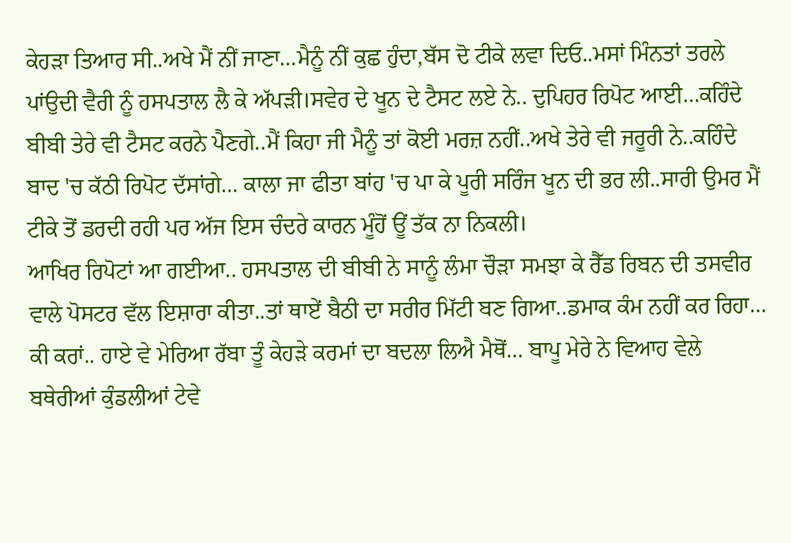ਕੇਹੜਾ ਤਿਆਰ ਸੀ..ਅਖੇ ਮੈਂ ਨੀਂ ਜਾਣਾ…ਮੈਨੂੰ ਨੀਂ ਕੁਛ ਹੁੰਦਾ,ਬੱਸ ਦੋ ਟੀਕੇ ਲਵਾ ਦਿਓ..ਮਸਾਂ ਮਿੰਨਤਾਂ ਤਰਲੇ ਪਾਂਉਦੀ ਵੈਰੀ ਨੂੰ ਹਸਪਤਾਲ ਲੈ ਕੇ ਅੱਪੜੀ।ਸਵੇਰ ਦੇ ਖੂਨ ਦੇ ਟੈਸਟ ਲਏ ਨੇ.. ਦੁਪਿਹਰ ਰਿਪੋਟ ਆਈ…ਕਹਿੰਦੇ ਬੀਬੀ ਤੇਰੇ ਵੀ ਟੈਸਟ ਕਰਨੇ ਪੈਣਗੇ..ਮੈਂ ਕਿਹਾ ਜੀ ਮੈਨੂੰ ਤਾਂ ਕੋਈ ਮਰਜ਼ ਨਹੀਂ..ਅਖੇ ਤੇਰੇ ਵੀ ਜਰੂਰੀ ਨੇ..ਕਹਿੰਦੇ ਬਾਦ 'ਚ ਕੱਠੀ ਰਿਪੋਟ ਦੱਸਾਂਗੇ… ਕਾਲਾ ਜਾ ਫੀਤਾ ਬਾਂਹ 'ਚ ਪਾ ਕੇ ਪੂਰੀ ਸਰਿੰਜ ਖੂਨ ਦੀ ਭਰ ਲੀ..ਸਾਰੀ ਉਮਰ ਮੈਂ ਟੀਕੇ ਤੋਂ ਡਰਦੀ ਰਹੀ ਪਰ ਅੱਜ ਇਸ ਚੰਦਰੇ ਕਾਰਨ ਮੂੰਹੋਂ ਊਂ ਤੱਕ ਨਾ ਨਿਕਲੀ।
ਆਖਿਰ ਰਿਪੋਟਾਂ ਆ ਗਈਆ.. ਹਸਪਤਾਲ ਦੀ ਬੀਬੀ ਨੇ ਸਾਨੂੰ ਲੰਮਾ ਚੌੜਾ ਸਮਝਾ ਕੇ ਰੈੱਡ ਰਿਬਨ ਦੀ ਤਸਵੀਰ ਵਾਲੇ ਪੋਸਟਰ ਵੱਲ ਇਸ਼ਾਰਾ ਕੀਤਾ..ਤਾਂ ਥਾਏਂ ਬੈਠੀ ਦਾ ਸਰੀਰ ਮਿੱਟੀ ਬਣ ਗਿਆ..ਡਮਾਕ ਕੰਮ ਨਹੀਂ ਕਰ ਰਿਹਾ… ਕੀ ਕਰਾਂ.. ਹਾਏ ਵੇ ਮੇਰਿਆ ਰੱਬਾ ਤੂੰ ਕੇਹੜੇ ਕਰਮਾਂ ਦਾ ਬਦਲਾ ਲਿਐ ਮੈਥੋਂ… ਬਾਪੂ ਮੇਰੇ ਨੇ ਵਿਆਹ ਵੇਲੇ ਬਥੇਰੀਆਂ ਕੁੰਡਲੀਆਂ ਟੇਵੇ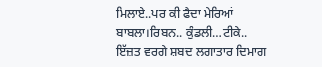ਮਿਲਾਏ..ਪਰ ਕੀ ਫੈਦਾ ਮੇਰਿਆਂ ਬਾਬਲਾ।ਰਿਬਨ.. ਕੁੰਡਲੀ…ਟੀਕੇ.. ਇੱਜ਼ਤ ਵਰਗੇ ਸ਼ਬਦ ਲਗਾਤਾਰ ਦਿਮਾਗ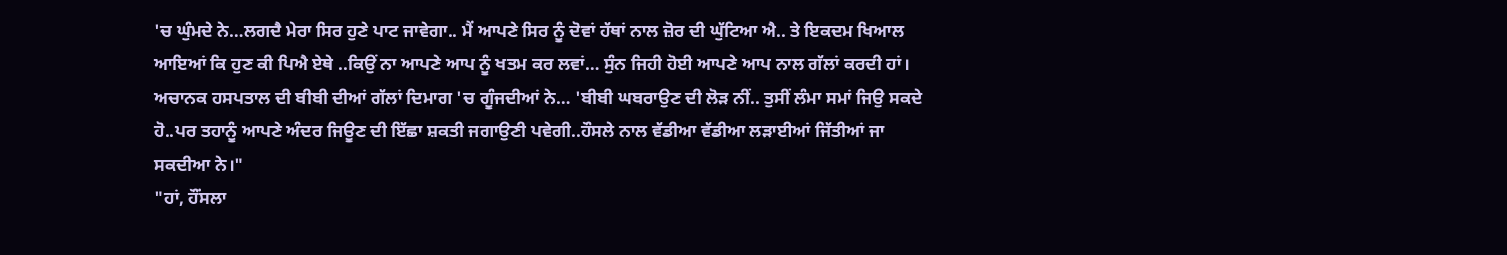'ਚ ਘੁੰਮਦੇ ਨੇ…ਲਗਦੈ ਮੇਰਾ ਸਿਰ ਹੁਣੇ ਪਾਟ ਜਾਵੇਗਾ.. ਮੈਂ ਆਪਣੇ ਸਿਰ ਨੂੰ ਦੋਵਾਂ ਹੱਥਾਂ ਨਾਲ ਜ਼ੋਰ ਦੀ ਘੁੱਟਿਆ ਐ.. ਤੇ ਇਕਦਮ ਖਿਆਲ ਆਇਆਂ ਕਿ ਹੁਣ ਕੀ ਪਿਐ ਏਥੇ ..ਕਿਉਂ ਨਾ ਆਪਣੇ ਆਪ ਨੂੰ ਖਤਮ ਕਰ ਲਵਾਂ… ਸੁੰਨ ਜਿਹੀ ਹੋਈ ਆਪਣੇ ਆਪ ਨਾਲ ਗੱਲਾਂ ਕਰਦੀ ਹਾਂ।
ਅਚਾਨਕ ਹਸਪਤਾਲ ਦੀ ਬੀਬੀ ਦੀਆਂ ਗੱਲਾਂ ਦਿਮਾਗ 'ਚ ਗੂੰਜਦੀਆਂ ਨੇ… 'ਬੀਬੀ ਘਬਰਾਉਣ ਦੀ ਲੋੜ ਨੀਂ.. ਤੁਸੀਂ ਲੰਮਾ ਸਮਾਂ ਜਿਉ ਸਕਦੇ ਹੋ..ਪਰ ਤਹਾਨੂੰ ਆਪਣੇ ਅੰਦਰ ਜਿਊਣ ਦੀ ਇੱਛਾ ਸ਼ਕਤੀ ਜਗਾਉਣੀ ਪਵੇਗੀ..ਹੌਸਲੇ ਨਾਲ ਵੱਡੀਆ ਵੱਡੀਆ ਲੜਾਈਆਂ ਜਿੱਤੀਆਂ ਜਾ ਸਕਦੀਆ ਨੇ।"
"ਹਾਂ, ਹੌਂਸਲਾ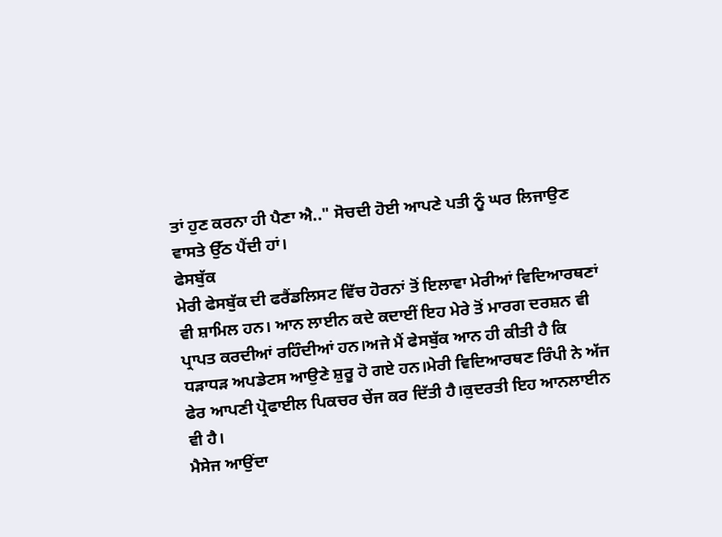ਤਾਂ ਹੁਣ ਕਰਨਾ ਹੀ ਪੈਣਾ ਐ.." ਸੋਚਦੀ ਹੋਈ ਆਪਣੇ ਪਤੀ ਨੂੰ ਘਰ ਲਿਜਾਉਣ ਵਾਸਤੇ ਉੱਠ ਪੈਂਦੀ ਹਾਂ।
ਫੇਸਬੁੱਕ
ਮੇਰੀ ਫੇਸਬੁੱਕ ਦੀ ਫਰੈਂਡਲਿਸਟ ਵਿੱਚ ਹੋਰਨਾਂ ਤੋਂ ਇਲਾਵਾ ਮੇਰੀਆਂ ਵਿਦਿਆਰਥਣਾਂ ਵੀ ਸ਼ਾਮਿਲ ਹਨ। ਆਨ ਲਾਈਨ ਕਦੇ ਕਦਾਈਂ ਇਹ ਮੇਰੇ ਤੋਂ ਮਾਰਗ ਦਰਸ਼ਨ ਵੀ ਪ੍ਰਾਪਤ ਕਰਦੀਆਂ ਰਹਿੰਦੀਆਂ ਹਨ।ਅਜੇ ਮੈਂ ਫੇਸਬੁੱਕ ਆਨ ਹੀ ਕੀਤੀ ਹੈ ਕਿ ਧੜਾਧੜ ਅਪਡੇਟਸ ਆਉਣੇ ਸ਼ੁਰੂ ਹੋ ਗਏ ਹਨ।ਮੇਰੀ ਵਿਦਿਆਰਥਣ ਰਿੰਪੀ ਨੇ ਅੱਜ ਫੇਰ ਆਪਣੀ ਪ੍ਰੋਫਾਈਲ ਪਿਕਚਰ ਚੇਂਜ ਕਰ ਦਿੱਤੀ ਹੈ।ਕੁਦਰਤੀ ਇਹ ਆਨਲਾਈਨ ਵੀ ਹੈ।
ਮੈਸੇਜ ਆਉਂਦਾ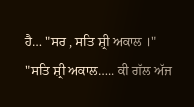ਹੈ… "ਸਰ , ਸਤਿ ਸ਼੍ਰੀ ਅਕਾਲ ।"
"ਸਤਿ ਸ਼੍ਰੀ ਅਕਾਲ….. ਕੀ ਗੱਲ ਅੱਜ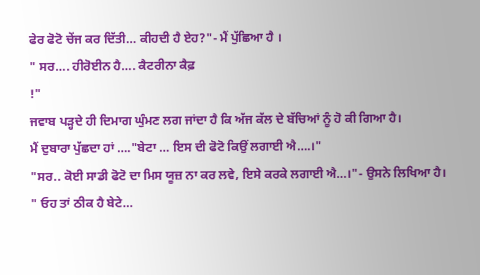ਫੇਰ ਫੋਟੋ ਚੇਂਜ ਕਰ ਦਿੱਤੀ… ਕੀਹਦੀ ਹੈ ਏਹ?"- ਮੈਂ ਪੁੱਛਿਆ ਹੈ ।
" ਸਰ…. ਹੀਰੋਈਨ ਹੈ…. ਕੈਟਰੀਨਾ ਕੈਫ਼
!"
ਜਵਾਬ ਪੜ੍ਹਦੇ ਹੀ ਦਿਮਾਗ ਘੁੰਮਣ ਲਗ ਜਾਂਦਾ ਹੈ ਕਿ ਅੱਜ ਕੱਲ ਦੇ ਬੱਚਿਆਂ ਨੂੰ ਹੋ ਕੀ ਗਿਆ ਹੈ।
ਮੈਂ ਦੁਬਾਰਾ ਪੁੱਛਦਾ ਹਾਂ …."ਬੇਟਾ … ਇਸ ਦੀ ਫੋਟੋ ਕਿਉਂ ਲਗਾਈ ਐ….।"
"ਸਰ.. ਕੋਈ ਸਾਡੀ ਫੋਟੋ ਦਾ ਮਿਸ ਯੂਜ਼ ਨਾ ਕਰ ਲਵੇ, ਇਸੇ ਕਰਕੇ ਲਗਾਈ ਐ…।"- ਉਸਨੇ ਲਿਖਿਆ ਹੈ।
" ਓਹ ਤਾਂ ਠੀਕ ਹੈ ਬੇਟੇ…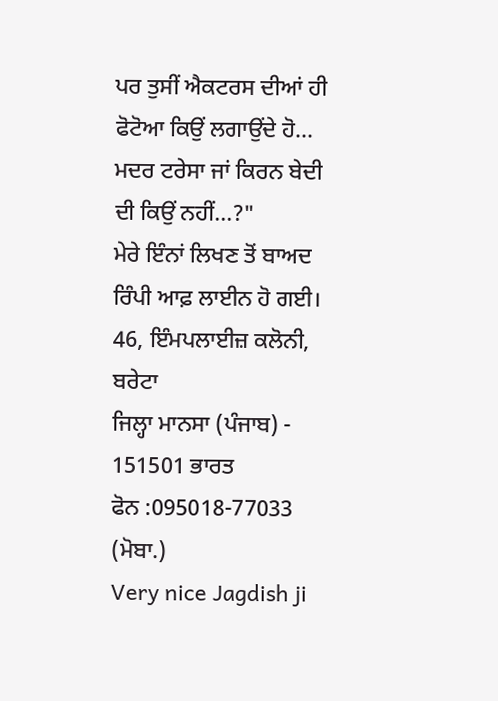ਪਰ ਤੁਸੀਂ ਐਕਟਰਸ ਦੀਆਂ ਹੀ ਫੋਟੋਆ ਕਿਉਂ ਲਗਾਉਂਦੇ ਹੋ… ਮਦਰ ਟਰੇਸਾ ਜਾਂ ਕਿਰਨ ਬੇਦੀ ਦੀ ਕਿਉਂ ਨਹੀਂ…?"
ਮੇਰੇ ਇੰਨਾਂ ਲਿਖਣ ਤੋਂ ਬਾਅਦ ਰਿੰਪੀ ਆਫ਼ ਲਾਈਨ ਹੋ ਗਈ।
46, ਇੰਮਪਲਾਈਜ਼ ਕਲੋਨੀ, ਬਰੇਟਾ
ਜਿਲ੍ਹਾ ਮਾਨਸਾ (ਪੰਜਾਬ) - 151501 ਭਾਰਤ
ਫੋਨ :095018-77033 (ਮੋਬਾ.)
Very nice Jagdish ji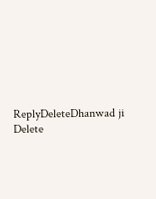ReplyDeleteDhanwad ji
Delete